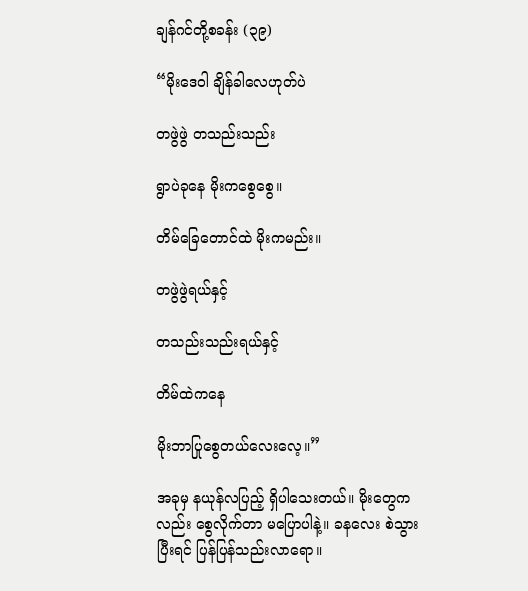ချန်ဂင်တို့စခန်း (၃၉)

“မိုးဒေဝါ ချိန်ခါလေဟုတ်ပဲ

တဖွဲဖွဲ တသည်းသည်း

ရွာပဲခုနေ မိုးကစွေစွေ။

တိမ်ခြေတောင်ထဲ မိုးကမည်း။

တဖွဲဖွဲရယ်နှင့်

တသည်းသည်းရယ်နှင့်

တိမ်ထဲကနေ

မိုးဘာပြုစွေတယ်လေးလေ့။”

အခုမှ နယုန်လပြည့် ရှိပါသေးတယ်။ မိုးတွေကလည်း စွေလိုက်တာ မပြောပါနဲ့။ ခနလေး စဲသွားပြီးရင် ပြန်ပြန်သည်းလာရော။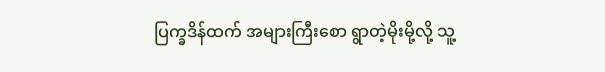ပြက္ခဒိန်ထက် အများကြီးစော ရွာတဲ့မိုးမို့လို့ သူ့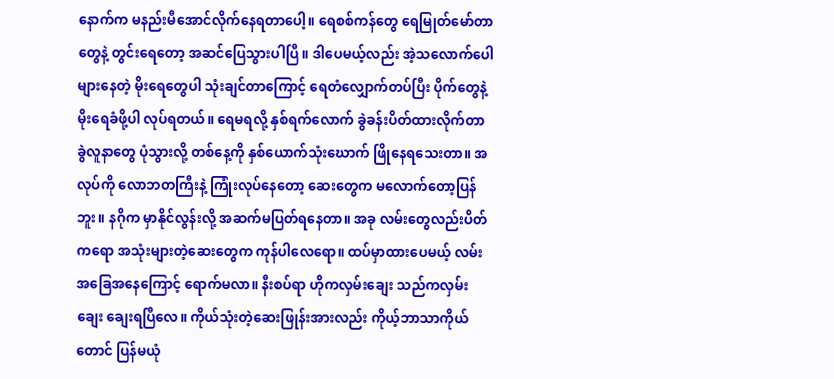နောက်က မနည်းမီအောင်လိုက်နေရတာပေါ့။ ရေစစ်ကန်တွေ ရေမြုတ်မော်တာတွေနဲ့ တွင်းရေတော့ အဆင်ပြေသွားပါပြီ။ ဒါပေမယ့်လည်း အဲ့သလောက်ပေါများနေတဲ့ မိုးရေတွေပါ သုံးချင်တာကြောင့် ရေတံလျှောက်တပ်ပြီး ပိုက်တွေနဲ့ မိုးရေခံဖို့ပါ လုပ်ရတယ်။ ရေမရလို့ နှစ်ရက်လောက် ခွဲခန်းပိတ်ထားလိုက်တာ ခွဲလူနာတွေ ပုံသွားလို့ တစ်နေ့ကို နှစ်ယောက်သုံးဃောက် ဖြိုနေရသေးတာ။ အလုပ်ကို လောဘတကြီးနဲ့ ကြုံးလုပ်နေတော့ ဆေးတွေက မလောက်တော့ပြန်ဘူး။ နဂိုက မှာနိုင်လွန်းလို့ အဆက်မပြတ်ရနေတာ။ အခု လမ်းတွေလည်းပိတ်ကရော အသုံးများတဲ့ဆေးတွေက ကုန်ပါလေရော။ ထပ်မှာထားပေမယ့် လမ်းအခြေအနေကြောင့် ရောက်မလာ။ နီးစပ်ရာ ဟိုကလှမ်းချေး သည်ကလှမ်းချေး ချေးရပြီလေ။ ကိုယ်သုံးတဲ့ဆေးဖြုန်းအားလည်း ကိုယ့်ဘာသာကိုယ်တောင် ပြန်မယုံ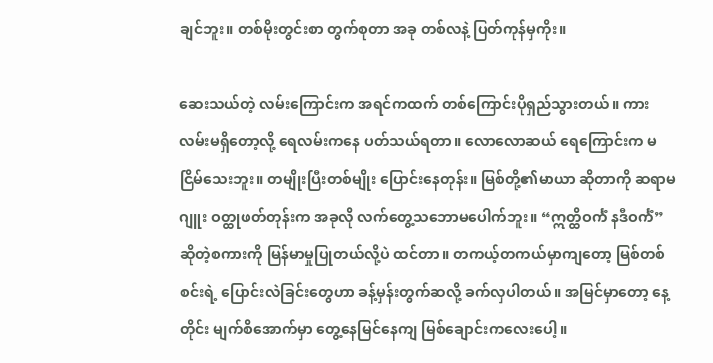ချင်ဘူး။ တစ်မိုးတွင်းစာ တွက်စုတာ အခု တစ်လနဲ့ ပြတ်ကုန်မှကိုး။

ဆေးသယ်တဲ့ လမ်းကြောင်းက အရင်ကထက် တစ်ကြောင်းပိုရှည်သွားတယ်။ ကားလမ်းမရှိတော့လို့ ရေလမ်းကနေ ပတ်သယ်ရတာ။ လောလောဆယ် ရေကြောင်းက မငြိမ်သေးဘူး။ တမျိုးပြီးတစ်မျိုး ပြောင်းနေတုန်း။ မြစ်တို့၏မာယာ ဆိုတာကို ဆရာမဂျူး ဝတ္ထုဖတ်တုန်းက အခုလို လက်တွေ့သဘောမပေါက်ဘူး။ “ဣတ္ထိဝင်္ကံ နဒီဝင်္ကံ” ဆိုတဲ့စကားကို မြန်မာမှုပြုတယ်လို့ပဲ ထင်တာ။ တကယ့်တကယ်မှာကျတော့ မြစ်တစ်စင်းရဲ့ ပြောင်းလဲခြင်းတွေဟာ ခန့်မှန်းတွက်ဆလို့ ခက်လှပါတယ်။ အမြင်မှာတော့ နေ့တိုင်း မျက်စိအောက်မှာ တွေ့နေမြင်နေကျ မြစ်ချောင်းကလေးပေါ့။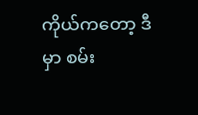ကိုယ်ကတော့ ဒီမှာ စမ်း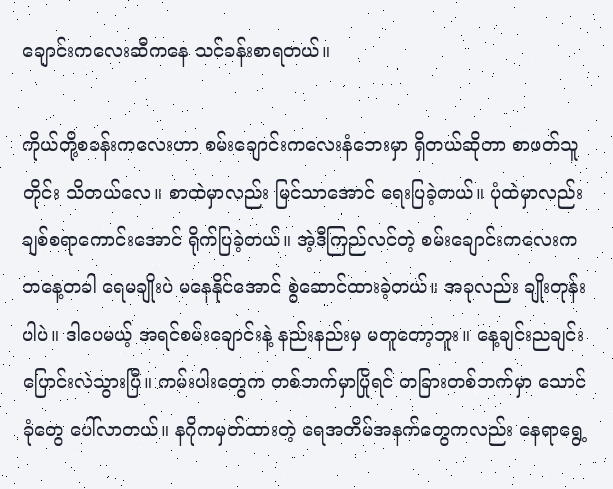ချောင်းကလေးဆီကနေ သင်ခန်းစာရတယ်။

ကိုယ်တို့စခန်းကလေးဟာ စမ်းချောင်းကလေးနံဘေးမှာ ရှိတယ်ဆိုတာ စာဖတ်သူတိုင်း သိတယ်လေ။ စာထဲမှာလည်း မြင်သာအောင် ရေးပြခဲ့တယ်။ ပုံထဲမှာလည်း ချစ်စရာကောင်းအောင် ရိုက်ပြခဲ့တယ်။ အဲ့ဒီကြည်လင်တဲ့ စမ်းချောင်းကလေးက တနေ့တခါ ရေမချိုးပဲ မနေနိုင်အောင် စွဲဆောင်ထားခဲ့တယ်။ အခုလည်း ချိုးတုန်းပါပဲ။ ဒါပေမယ့် အရင်စမ်းချောင်းနဲ့ နည်းနည်းမှ မတူတော့ဘူး။ နေ့ချင်းညချင်း ပြောင်းလဲသွားပြီ။ ကမ်းပါးတွေက တစ်ဘက်မှာပြိုရင် တခြားတစ်ဘက်မှာ သောင်ခုံတွေ ပေါ်လာတယ်။ နဂိုကမှတ်ထားတဲ့ ရေအတိမ်အနက်တွေကလည်း နေရာရွေ့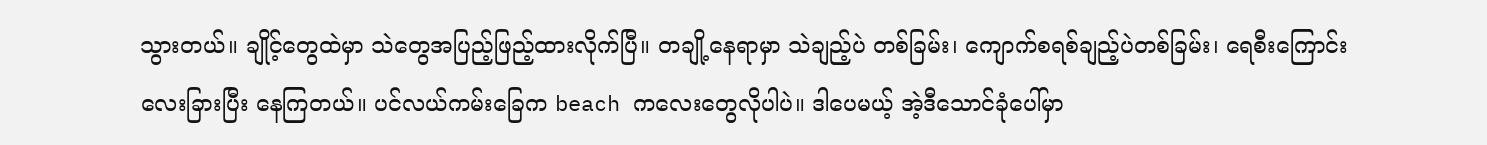သွားတယ်။ ချိုင့်တွေထဲမှာ သဲတွေအပြည့်ဖြည့်ထားလိုက်ပြီ။ တချို့နေရာမှာ သဲချည့်ပဲ တစ်ခြမ်း၊ ကျောက်စရစ်ချည့်ပဲတစ်ခြမ်း၊ ရေစီးကြောင်းလေးခြားပြီး နေကြတယ်။ ပင်လယ်ကမ်းခြေက beach ကလေးတွေလိုပါပဲ။ ဒါပေမယ့် အဲ့ဒီသောင်ခုံပေါ်မှာ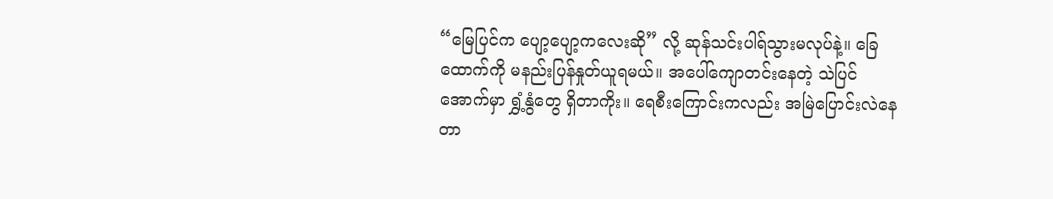“မြေပြင်က ပျော့ပျော့ကလေးဆို” လို့ ဆုန်သင်းပါရ်သွားမလုပ်နဲ့။ ခြေထောက်ကို မနည်းပြန်နှုတ်ယူရမယ်။ အပေါ်ကျောတင်းနေတဲ့ သဲပြင်အောက်မှာ ရွှံ့နွံတွေ ရှိတာကိုး။ ရေစီးကြောင်းကလည်း အမြဲပြောင်းလဲနေတာ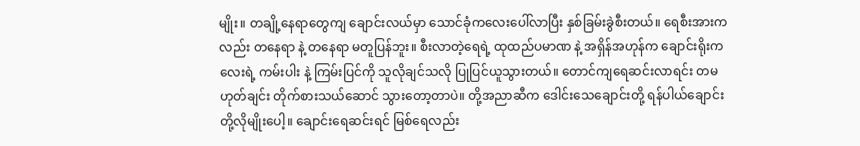မျိုး။ တချို့နေရာတွေကျ ချောင်းလယ်မှာ သောင်ခုံကလေးပေါ်လာပြီး နှစ်ခြမ်းခွဲစီးတယ်။ ရေစီးအားကလည်း တနေရာ နဲ့ တနေရာ မတူပြန်ဘူး။ စီးလာတဲ့ရေရဲ့ ထုထည်ပမာဏ နဲ့ အရှိန်အဟုန်က ချောင်းရိုးကလေးရဲ့ ကမ်းပါး နဲ့ ကြမ်းပြင်ကို သူလိုချင်သလို ပြုပြင်ယူသွားတယ်။ တောင်ကျရေဆင်းလာရင်း တမဟုတ်ချင်း တိုက်စားသယ်ဆောင် သွားတော့တာပဲ။ တို့အညာဆီက ဒေါင်းသေချောင်းတို့ ရန်ပါယ်ချောင်းတို့လိုမျိုးပေါ့။ ချောင်းရေဆင်းရင် မြစ်ရေလည်း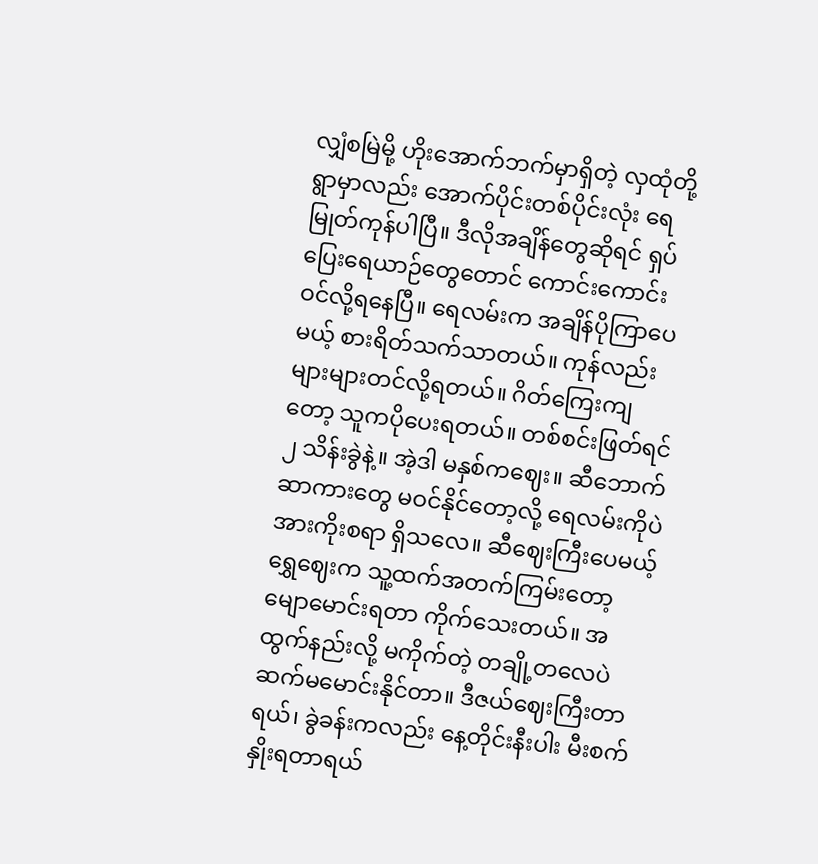လျှံစမြဲမို့ ဟိုးအောက်ဘက်မှာရှိတဲ့ လှထုံတို့ရွာမှာလည်း အောက်ပိုင်းတစ်ပိုင်းလုံး ရေမြုတ်ကုန်ပါပြီ။ ဒီလိုအချိန်တွေဆိုရင် ရှပ်ပြေးရေယာဉ်တွေတောင် ကောင်းကောင်းဝင်လို့ရနေပြီ။ ရေလမ်းက အချိန်ပိုကြာပေမယ့် စားရိတ်သက်သာတယ်။ ကုန်လည်း များများတင်လို့ရတယ်။ ဂိတ်ကြေးကျတော့ သူကပိုပေးရတယ်။ တစ်စင်းဖြတ်ရင် ၂ သိန်းခွဲနဲ့။ အဲ့ဒါ မနှစ်ကဈေး။ ဆီဘောက်ဆာကားတွေ မဝင်နိုင်တော့လို့ ရေလမ်းကိုပဲ အားကိုးစရာ ရှိသလေ။ ဆီဈေးကြီးပေမယ့် ရွှေဈေးက သူ့ထက်အတက်ကြမ်းတော့ မျောမောင်းရတာ ကိုက်သေးတယ်။ အထွက်နည်းလို့ မကိုက်တဲ့ တချို့တလေပဲ ဆက်မမောင်းနိုင်တာ။ ဒီဇယ်ဈေးကြီးတာရယ်၊ ခွဲခန်းကလည်း နေ့တိုင်းနီးပါး မီးစက်နှိုးရတာရယ်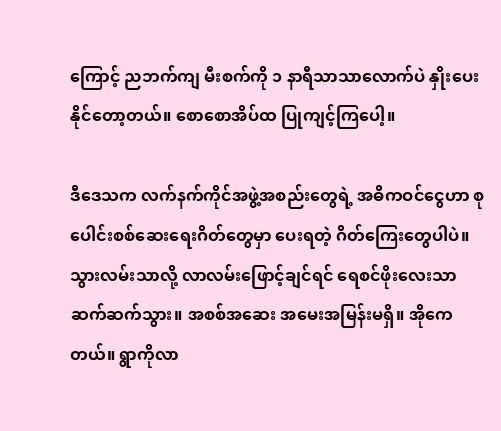ကြောင့် ညဘက်ကျ မီးစက်ကို ၁ နာရီသာသာလောက်ပဲ နှိုးပေးနိုင်တော့တယ်။ စောစောအိပ်ထ ပြုကျင့်ကြပေါ့။

ဒီဒေသက လက်နက်ကိုင်အဖွဲ့အစည်းတွေရဲ့ အဓိကဝင်ငွေဟာ စုပေါင်းစစ်ဆေးရေးဂိတ်တွေမှာ ပေးရတဲ့ ဂိတ်ကြေးတွေပါပဲ။ သွားလမ်းသာလို့ လာလမ်းဖြောင့်ချင်ရင် ရေစင်ဖိုးလေးသာ ဆက်ဆက်သွား။ အစစ်အဆေး အမေးအမြန်းမရှိ။ အိုကေတယ်။ ရွာကိုလာ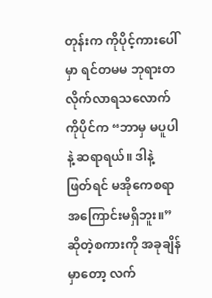တုန်းက ကိုပိုင့်ကားပေါ်မှာ ရင်တမမ ဘုရားတ လိုက်လာရသလောက် ကိုပိုင်က “ဘာမှ မပူပါနဲ့ ဆရာရယ်။ ဒါနဲ့ဖြတ်ရင် မအိုကေစရာ အကြောင်းမရှိဘူး။” ဆိုတဲ့စကားကို အခုချိန်မှာတော့ လက်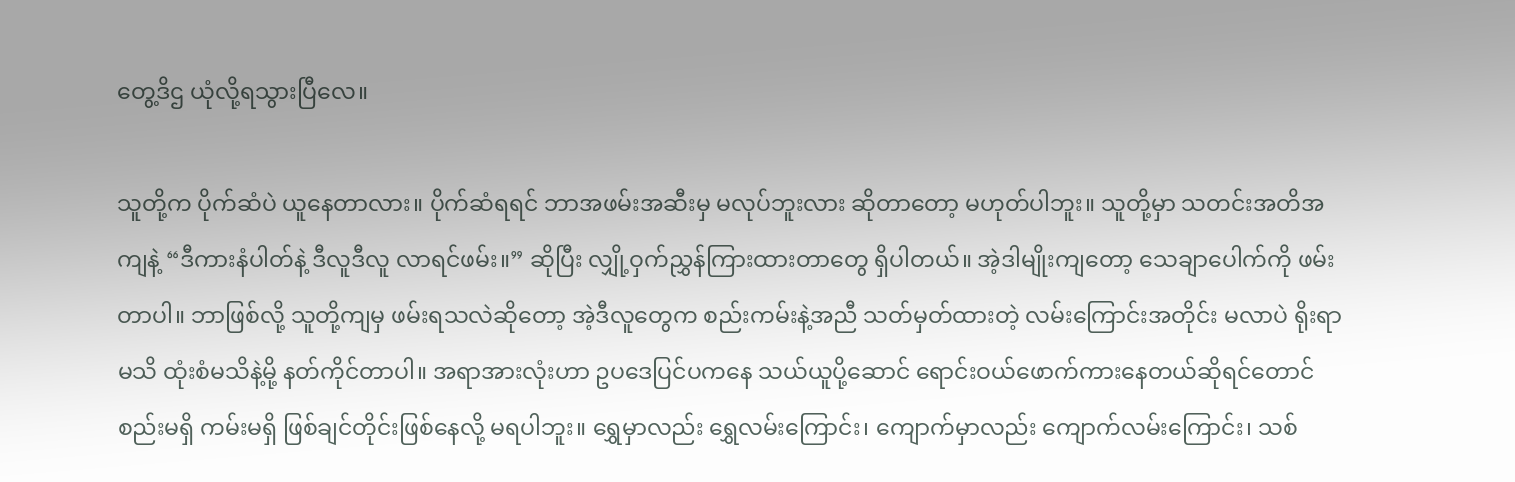တွေ့ဒိဌ ယုံလို့ရသွားပြီလေ။

သူတို့က ပိုက်ဆံပဲ ယူနေတာလား။ ပိုက်ဆံရရင် ဘာအဖမ်းအဆီးမှ မလုပ်ဘူးလား ဆိုတာတော့ မဟုတ်ပါဘူး။ သူတို့မှာ သတင်းအတိအကျနဲ့ “ဒီကားနံပါတ်နဲ့ ဒီလူဒီလူ လာရင်ဖမ်း။” ဆိုပြီး လျှို့ဝှက်ညွှန်ကြားထားတာတွေ ရှိပါတယ်။ အဲ့ဒါမျိုးကျတော့ သေချာပေါက်ကို ဖမ်းတာပါ။ ဘာဖြစ်လို့ သူတို့ကျမှ ဖမ်းရသလဲဆိုတော့ အဲ့ဒီလူတွေက စည်းကမ်းနဲ့အညီ သတ်မှတ်ထားတဲ့ လမ်းကြောင်းအတိုင်း မလာပဲ ရိုးရာမသိ ထုံးစံမသိနဲ့မို့ နတ်ကိုင်တာပါ။ အရာအားလုံးဟာ ဥပဒေပြင်ပကနေ သယ်ယူပို့ဆောင် ရောင်းဝယ်ဖောက်ကားနေတယ်ဆိုရင်တောင် စည်းမရှိ ကမ်းမရှိ ဖြစ်ချင်တိုင်းဖြစ်နေလို့ မရပါဘူး။ ရွှေမှာလည်း ရွှေလမ်းကြောင်း၊ ကျောက်မှာလည်း ကျောက်လမ်းကြောင်း၊ သစ်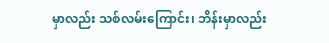မှာလည်း သစ်လမ်းကြောင်း၊ ဘိန်းမှာလည်း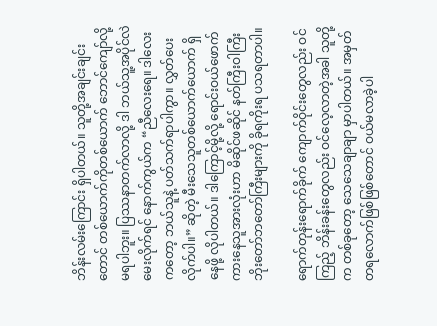ဘိန်းလမ်းကြောင်း ရှိပါတယ်။ သူတို့အချင်းချင်းတောင် တစ်ယောက်ကိုတစ်ယောက် ဘောင်ကျော်လို့ မရပါဘူး။ ပြဿနာတက်လာလို့ ဒါ ဘယ်သူ့အပိုင်လဲ မေးလိုက်ရင် နောက်ကွယ်က “ညီလေးရေ။ ဒါလေးကတော့ ဘယ်သူနဲ့ ပတ်သက်ရာပါကွာ။ လွှတ်ပေးလိုက်ပါ။” ဆိုတဲ့ မီးသေသူတစ်ယောက်ယောက် ရှိနေဖို့ လိုပါတယ်။ ဒါကြောင့်မို့လို့ ရောင်းဝယ်ဖောက်ကားနေသူအားလုံးဟာ မိဆိုင်ဖဆိုင် နတ်ကြီးဝါကြီး ဘိုးတော်ဘတော်ကြီးများကို ခိုရကိုးရ ပသရတာပါ။

ရောက်တုန်းရောက်ခိုက် ကျောက်ဝိုင်းတွေလည်း ဝင်ကြည့် ဘိန်းခန်းတွေလည်း ဝင်လေ့လာတဲ့အခါ သူတို့က တစ်ခုတော့ သေသေချာချာ မှာပါတယ်။ အမှတ်တရလောက်ဖြစ်ဖြစ်တောင် ဝယ်မလာခဲ့ပါ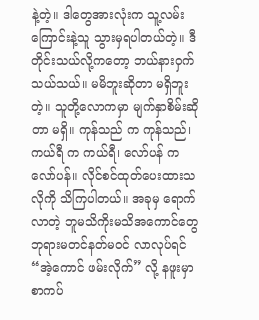နဲ့တဲ့။ ဒါတွေအားလုံးက သူ့လမ်းကြောင်းနဲ့သူ သွားမှရပါတယ်တဲ့။ ဒီတိုင်းသယ်လို့ကတော့ ဘယ်နားဝှက်သယ်သယ်။ မမိဘူးဆိုတာ မရှိဘူးတဲ့။ သူတို့လောကမှာ မျက်နှာစိမ်းဆိုတာ မရှိ။ ကုန်သည် က ကုန်သည်၊ ကယ်ရီ က ကယ်ရီ၊ လော်ပန် က လော်ပန်။ လိုင်စင်ထုတ်ပေးထားသလိုကို သိကြပါတယ်။ အခုမှ ရောက်လာတဲ့ ဘူမသိကိုးမသိအကောင်တွေ ဘုရားမတင်နတ်မဝင် လာလုပ်ရင် “အဲ့ကောင် ဖမ်းလိုက်” လို့ နဖူးမှာ စာကပ်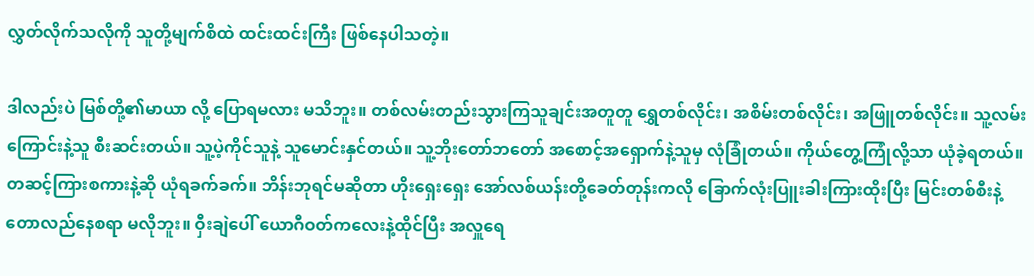လွှတ်လိုက်သလိုကို သူတို့မျက်စိထဲ ထင်းထင်းကြီး ဖြစ်နေပါသတဲ့။

ဒါလည်းပဲ မြစ်တို့၏မာယာ လို့ ပြောရမလား မသိဘူး။ တစ်လမ်းတည်းသွားကြသူချင်းအတူတူ ရွှေတစ်လိုင်း၊ အစိမ်းတစ်လိုင်း၊ အဖြူတစ်လိုင်း။ သူ့လမ်းကြောင်းနဲ့သူ စီးဆင်းတယ်။ သူ့ပဲ့ကိုင်သူနဲ့ သူမောင်းနှင်တယ်။ သူ့ဘိုးတော်ဘတော် အစောင့်အရှောက်နဲ့သူမှ လုံခြုံတယ်။ ကိုယ်တွေ့ကြုံလို့သာ ယုံခဲ့ရတယ်။ တဆင့်ကြားစကားနဲ့ဆို ယုံရခက်ခက်။ ဘိန်းဘုရင်မဆိုတာ ဟိုးရှေးရှေး အော်လစ်ယန်းတို့ခေတ်တုန်းကလို ခြောက်လုံးပြူးခါးကြားထိုးပြီး မြင်းတစ်စီးနဲ့တောလည်နေစရာ မလိုဘူး။ ဝှီးချဲပေါ် ယောဂီဝတ်ကလေးနဲ့ထိုင်ပြီး အလှူရေ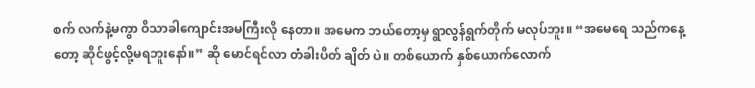စက် လက်နဲ့မကွာ ဝိသာခါကျောင်းအမကြီးလို နေတာ။ အမေက ဘယ်တော့မှ ရွာလွန်ရွက်တိုက် မလုပ်ဘူး။ “အမေရေ သည်ကနေ့တော့ ဆိုင်ဖွင့်လို့မရဘူးနော်။” ဆို မောင်ရင်လာ တံခါးပိတ် ချိတ် ပဲ။ တစ်ယောက် နှစ်ယောက်လောက်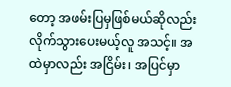တော့ အဖမ်းပြမှဖြစ်မယ်ဆိုလည်း လိုက်သွားပေးမယ့်လူ အသင့်။ အထဲမှာလည်း အငြိမ်း၊ အပြင်မှာ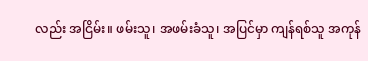လည်း အငြိမ်း။ ဖမ်းသူ၊ အဖမ်းခံသူ၊ အပြင်မှာ ကျန်ရစ်သူ အကုန်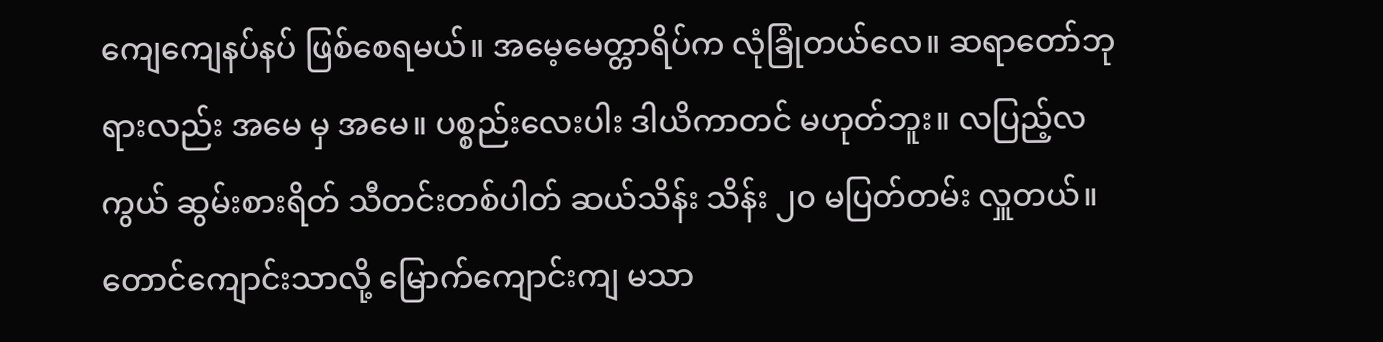ကျေကျေနပ်နပ် ဖြစ်စေရမယ်။ အမေ့မေတ္တာရိပ်က လုံခြုံတယ်လေ။ ဆရာတော်ဘုရားလည်း အမေ မှ အမေ။ ပစ္စည်းလေးပါး ဒါယိကာတင် မဟုတ်ဘူး။ လပြည့်လကွယ် ဆွမ်းစားရိတ် သီတင်းတစ်ပါတ် ဆယ်သိန်း သိန်း ၂၀ မပြတ်တမ်း လှူတယ်။ တောင်ကျောင်းသာလို့ မြောက်ကျောင်းကျ မသာ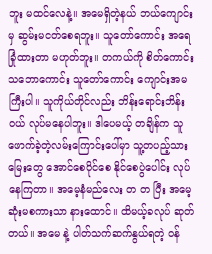ဘူး မထင်လေနဲ့။ အမေရှိတဲ့နယ် ဘယ်ကျောင်းမှ ဆွမ်းမငတ်စေရဘူး။ သူတော်ကောင်း အရေခြုံထားတာ မဟုတ်ဘူး။ တကယ်ကို စိတ်ကောင်းသဘောကောင်း သူတော်ကောင်း ကျောင်းအမကြီးပါ။ သူကိုယ်တိုင်လည်း ဘိန်းရောင်းဘိန်းဝယ် လုပ်မနေပါဘူး။ ဒါပေမယ့် တချိန်က သူဖောက်ခဲ့တဲ့လမ်းကြောင်းပေါ်မှာ သူ့တပည့်သားမြေးတွေ အောင်စေပိုင်စေ နိုင်စေပွဲပေါင်း လုပ်နေကြတာ။ အမေ့နံမည်လေး တ တ ပြီး အမေ့ဆုံးမစကားသာ နားထောင်။ ထိမယ့်ခလုပ် ဆုတ်တယ်။ အမေ နဲ့ ပါတ်သက်ဆက်နွယ်ရတဲ့ ဝန်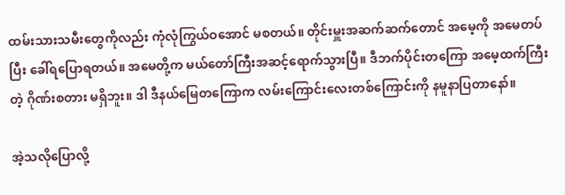ထမ်းသားသမီးတွေကိုလည်း ကုံလုံကြွယ်ဝအောင် မစတယ်။ တိုင်းမှူးအဆက်ဆက်တောင် အမေ့ကို အမေတပ်ပြီး ခေါ်ရပြောရတယ်။ အမေတို့က မယ်တော်ကြီးအဆင့်ရောက်သွားပြီ။ ဒီဘက်ပိုင်းတကြော အမေ့ထက်ကြီးတဲ့ ဂိုဏ်းစတား မရှိဘူး။ ဒါ ဒီနယ်မြေတကြောက လမ်းကြောင်းလေးတစ်ကြောင်းကို နမူနာပြတာနော်။

အဲ့သလိုပြောလို့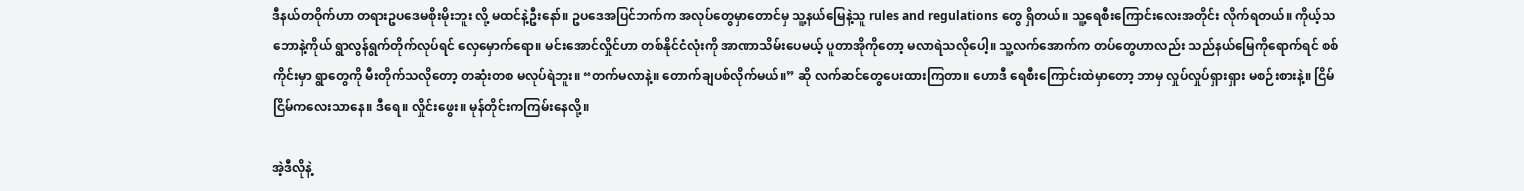ဒီနယ်တဝိုက်ဟာ တရားဥပဒေမစိုးမိုးဘူး လို့ မထင်နဲ့ဦးနော်။ ဥပဒေအပြင်ဘက်က အလုပ်တွေမှာတောင်မှ သူ့နယ်မြေနဲ့သူ rules and regulations တွေ ရှိတယ်။ သူ့ရေစီးကြောင်းလေးအတိုင်း လိုက်ရတယ်။ ကိုယ့်သဘောနဲ့ကိုယ် ရွာလွန်ရွက်တိုက်လုပ်ရင် လှေမှောက်ရော။ မင်းအောင်လှိုင်ဟာ တစ်နိုင်ငံလုံးကို အာဏာသိမ်းပေမယ့် ပူတာအိုကိုတော့ မလာရဲသလိုပေါ့။ သူ့လက်အောက်က တပ်တွေဟာလည်း သည်နယ်မြေကိုရောက်ရင် စစ်ကိုင်းမှာ ရွာတွေကို မီးတိုက်သလိုတော့ တဆုံးတစ မလုပ်ရဲဘူး။ “တက်မလာနဲ့။ တောက်ချပစ်လိုက်မယ်။” ဆို လက်ဆင်တွေပေးထားကြတာ။ ဟောဒီ ရေစီးကြောင်းထဲမှာတော့ ဘာမှ လှုပ်လှုပ်ရှားရှား မစဉ်းစားနဲ့။ ငြိမ်ငြိမ်ကလေးသာနေ။ ဒီရေ။ လှိုင်းဖွေး။ မုန်တိုင်းကကြမ်းနေလို့။

အဲ့ဒီလိုနဲ့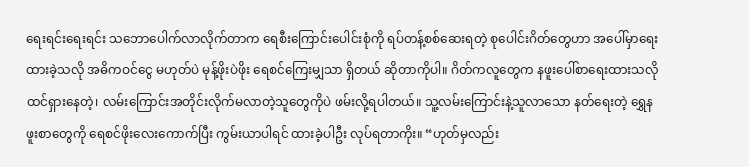ရေးရင်းရေးရင်း သဘောပေါက်လာလိုက်တာက ရေစီးကြောင်းပေါင်းစုံကို ရပ်တန့်စစ်ဆေးရတဲ့ စုပေါင်းဂိတ်တွေဟာ အပေါ်မှာရေးထားခဲ့သလို အဓိကဝင်ငွေ မဟုတ်ပဲ မုန့်ဖိုးပဲဖိုး ရေစင်ကြေးမျှသာ ရှိတယ် ဆိုတာကိုပါ။ ဂိတ်ကလူတွေက နဖူးပေါ်စာရေးထားသလို ထင်ရှားနေတဲ့၊ လမ်းကြောင်းအတိုင်းလိုက်မလာတဲ့သူတွေကိုပဲ ဖမ်းလို့ရပါတယ်။ သူ့လမ်းကြောင်းနဲ့သူလာသော နတ်ရေးတဲ့ ရွှေနဖူးစာတွေကို ရေစင်ဖိုးလေးကောက်ပြီး ကွမ်းယာပါရင် ထားခဲ့ပါဦး လုပ်ရတာကိုး။ “ဟုတ်မှလည်း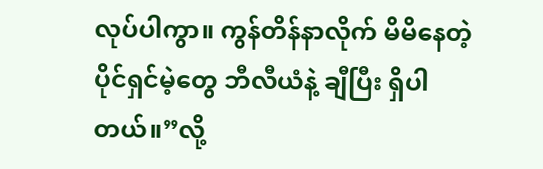လုပ်ပါကွာ။ ကွန်တိန်နာလိုက် မိမိနေတဲ့ ပိုင်ရှင်မဲ့တွေ ဘီလီယံနဲ့ ချီပြီး ရှိပါတယ်။”လို့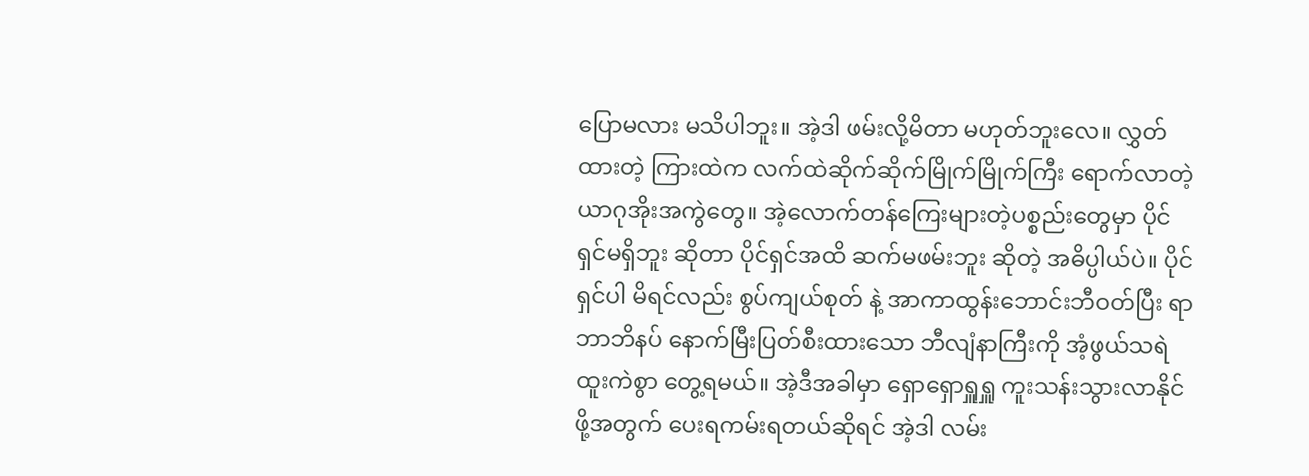ပြောမလား မသိပါဘူး။ အဲ့ဒါ ဖမ်းလို့မိတာ မဟုတ်ဘူးလေ။ လွှတ်ထားတဲ့ ကြားထဲက လက်ထဲဆိုက်ဆိုက်မြိုက်မြိုက်ကြီး ရောက်လာတဲ့ ယာဂုအိုးအကွဲတွေ။ အဲ့လောက်တန်ကြေးများတဲ့ပစ္စည်းတွေမှာ ပိုင်ရှင်မရှိဘူး ဆိုတာ ပိုင်ရှင်အထိ ဆက်မဖမ်းဘူး ဆိုတဲ့ အဓိပ္ပါယ်ပဲ။ ပိုင်ရှင်ပါ မိရင်လည်း စွပ်ကျယ်စုတ် နဲ့ အာကာထွန်းဘောင်းဘီဝတ်ပြီး ရာဘာဘိနပ် နောက်မြီးပြတ်စီးထားသော ဘီလျံနာကြီးကို အံ့ဖွယ်သရဲ ထူးကဲစွာ တွေ့ရမယ်။ အဲ့ဒီအခါမှာ ရှောရှောရှူရှူ ကူးသန်းသွားလာနိုင်ဖို့အတွက် ပေးရကမ်းရတယ်ဆိုရင် အဲ့ဒါ လမ်း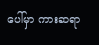ပေါ်မှာ ကားဆရာ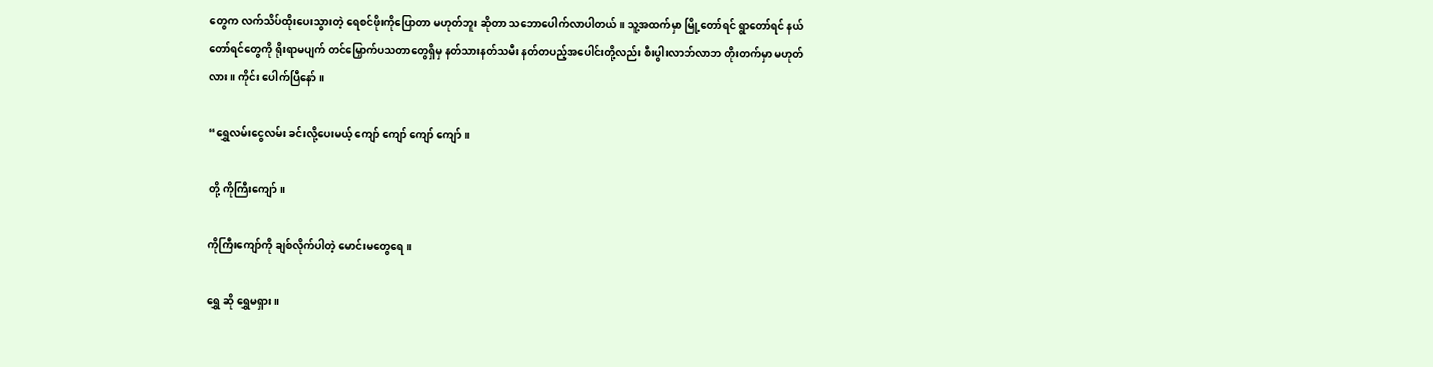တွေက လက်သိပ်ထိုးပေးသွားတဲ့ ရေစင်ဖိုးကိုပြောတာ မဟုတ်ဘူး ဆိုတာ သဘောပေါက်လာပါတယ်။ သူ့အထက်မှာ မြို့တော်ရင် ရွာတော်ရင် နယ်တော်ရင်တွေကို ရိုးရာမပျက် တင်မြှောက်ပသတာတွေရှိမှ နတ်သားနတ်သမီး နတ်တပည့်အပေါင်းတို့လည်း စီးပွါးလာဘ်လာဘ တိုးတက်မှာ မဟုတ်လား။ ကိုင်း ပေါက်ပြီနော်။

“ရွှေလမ်းငွေလမ်း ခင်းလို့ပေးမယ့် ကျော် ကျော် ကျော် ကျော်။

တို့ ကိုကြီးကျော်။

ကိုကြီးကျော်ကို ချစ်လိုက်ပါတဲ့ မောင်းမတွေရေ။

ရွှေ ဆို ရွှေမရှား။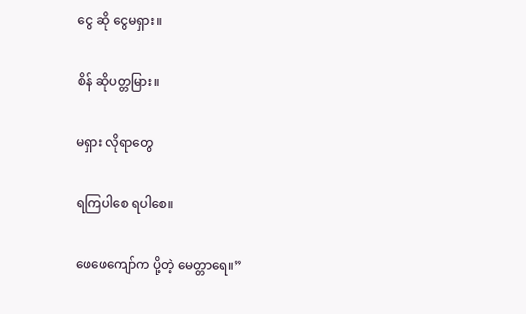ငွေ ဆို ငွေမရှား။

စိန် ဆိုပတ္တမြား။

မရှား လိုရာတွေ

ရကြပါစေ ရပါစေ။

ဖေဖေကျော်က ပို့တဲ့ မေတ္တာရေ။”